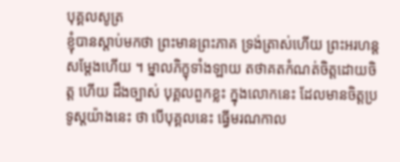បុគ្គលសូត្រ
ខ្ញុំបានស្តាប់មកថា ព្រះមានព្រះភាគ ទ្រង់ត្រាស់ហើយ ព្រះអរហន្ត សម្តែងហើយ ។ ម្នាលភិក្ខុទាំងឡាយ តថាគតកំណត់ចិត្តដោយចិត្ត ហើយ ដឹងច្បាស់ បុគ្គលពួកខ្លះ ក្នុងលោកនេះ ដែលមានចិត្តប្រទូស្តយ៉ាងនេះ ថា បើបុគ្គលនេះ ធ្វើមរណកាល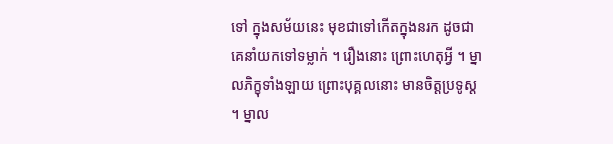ទៅ ក្នុងសម័យនេះ មុខជាទៅកើតក្នុងនរក ដូចជាគេនាំយកទៅទម្លាក់ ។ រឿងនោះ ព្រោះហេតុអ្វី ។ ម្នាលភិក្ខុទាំងឡាយ ព្រោះបុគ្គលនោះ មានចិត្តប្រទូស្ត ។ ម្នាល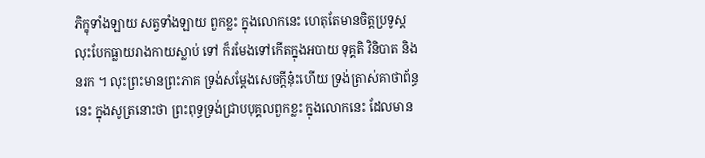ភិក្ខុទាំងឡាយ សត្វទាំងឡាយ ពួកខ្លះ ក្នុងលោកនេះ ហេតុតែមានចិត្តប្រទូស្ត លុះបែកធ្លាយរាងកាយស្លាប់ ទៅ ក៏រមែងទៅកើតក្នុងអបាយ ទុគ្គតិ វិនិបាត និងនរក ។ លុះព្រះមានព្រះភាគ ទ្រង់សម្តែងសេចក្តីនុ៎ះហើយ ទ្រង់ត្រាស់គាថាព័ន្ធនេះ ក្នុងសូត្រនោះថា ព្រះពុទ្ធទ្រង់ជ្រាបបុគ្គលពួកខ្លះ ក្នុងលោកនេះ ដែលមាន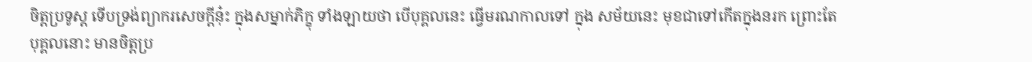ចិត្តប្រទូស្ត ទើបទ្រង់ព្យាករសេចក្តីនុ៎ះ ក្នុងសម្នាក់ភិក្ខុ ទាំងឡាយថា បើបុគ្គលនេះ ធ្វើមរណកាលទៅ ក្នុង សម័យនេះ មុខជាទៅកើតក្នុងនរក ព្រោះតែបុគ្គលនោះ មានចិត្តប្រ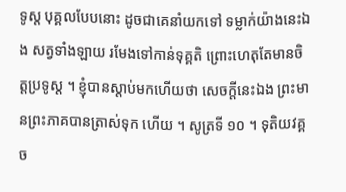ទូស្ត បុគ្គលបែបនោះ ដូចជាគេនាំយកទៅ ទម្លាក់យ៉ាងនេះឯង សត្វទាំងឡាយ រមែងទៅកាន់ទុគ្គតិ ព្រោះហេតុតែមានចិត្តប្រទូស្ត ។ ខ្ញុំបានស្តាប់មកហើយថា សេចក្តីនេះឯង ព្រះមានព្រះភាគបានត្រាស់ទុក ហើយ ។ សូត្រទី ១០ ។ ទុតិយវគ្គ ច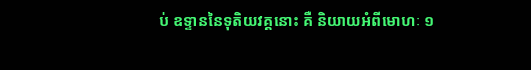ប់ ឧទ្ទាននៃទុតិយវគ្គនោះ គឺ និយាយអំពីមោហៈ ១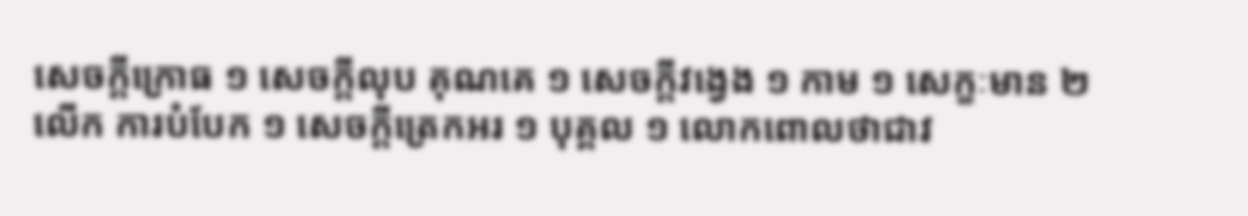សេចក្តីក្រោធ ១ សេចក្តីលុប គុណគេ ១ សេចក្តីវង្វេង ១ កាម ១ សេក្ខៈមាន ២ លើក ការបំបែក ១ សេចក្តីត្រេកអរ ១ បុគ្គល ១ លោកពោលថាជាវ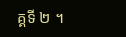គ្គទី ២ ។